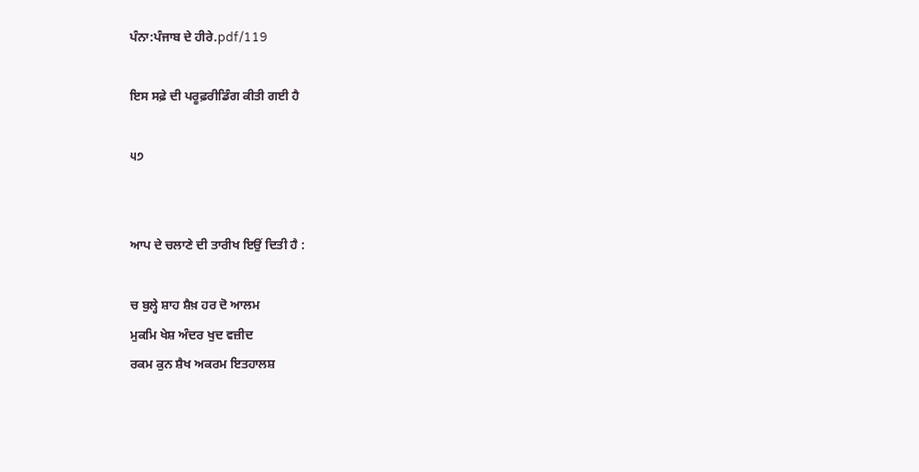ਪੰਨਾ:ਪੰਜਾਬ ਦੇ ਹੀਰੇ.pdf/119

ਇਸ ਸਫ਼ੇ ਦੀ ਪਰੂਫ਼ਰੀਡਿੰਗ ਕੀਤੀ ਗਈ ਹੈ

੫੭


ਆਪ ਦੇ ਚਲਾਣੇ ਦੀ ਤਾਰੀਖ ਇਉਂ ਦਿਤੀ ਹੈ :

ਚ ਬੁਲ੍ਹੇ ਸ਼ਾਹ ਸ਼ੈਖ਼ ਹਰ ਦੋ ਆਲਮ
ਮੁਕਮਿ ਖੇਸ਼ ਅੰਦਰ ਖੁਦ ਵਜ਼ੀਦ
ਰਕਮ ਕੁਨ ਸ਼ੈਖ ਅਕਰਮ ਇਤਹਾਲਸ਼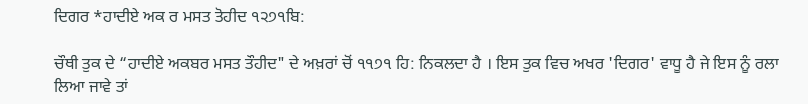ਦਿਗਰ *ਹਾਦੀਏ ਅਕ ਰ ਮਸਤ ਤੋਹੀਦ ੧੨੭੧ਬਿ:

ਚੌਥੀ ਤੁਕ ਦੇ “ਹਾਦੀਏ ਅਕਬਰ ਮਸਤ ਤੌਹੀਦ" ਦੇ ਅਖ਼ਰਾਂ ਚੋਂ ੧੧੭੧ ਹਿ: ਨਿਕਲਦਾ ਹੈ । ਇਸ ਤੁਕ ਵਿਚ ਅਖਰ 'ਦਿਗਰ' ਵਾਧੂ ਹੈ ਜੇ ਇਸ ਨੂੰ ਰਲਾ ਲਿਆ ਜਾਵੇ ਤਾਂ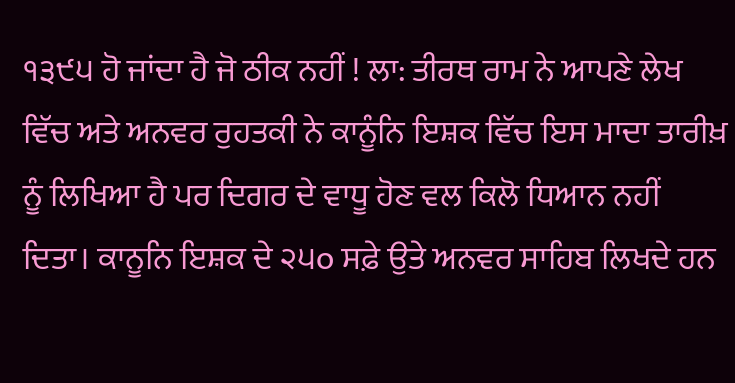੧੩੯੫ ਹੋ ਜਾਂਦਾ ਹੈ ਜੋ ਠੀਕ ਨਹੀਂ ! ਲਾ: ਤੀਰਥ ਰਾਮ ਨੇ ਆਪਣੇ ਲੇਖ ਵਿੱਚ ਅਤੇ ਅਨਵਰ ਰੁਹਤਕੀ ਨੇ ਕਾਨੂੰਨਿ ਇਸ਼ਕ ਵਿੱਚ ਇਸ ਮਾਦਾ ਤਾਰੀਖ਼ ਨੂੰ ਲਿਖਿਆ ਹੈ ਪਰ ਦਿਗਰ ਦੇ ਵਾਧੂ ਹੋਣ ਵਲ ਕਿਲੋ ਧਿਆਨ ਨਹੀਂ ਦਿਤਾ। ਕਾਨੂਨਿ ਇਸ਼ਕ ਦੇ ੨੫o ਸਫ਼ੇ ਉਤੇ ਅਨਵਰ ਸਾਹਿਬ ਲਿਖਦੇ ਹਨ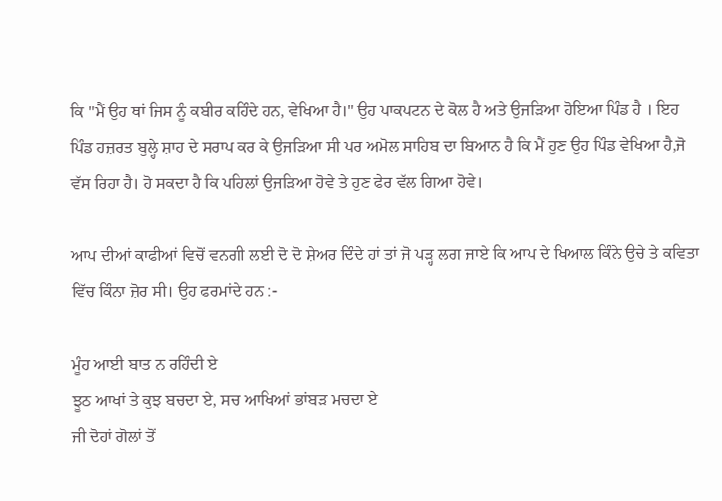ਕਿ "ਮੈਂ ਉਹ ਥਾਂ ਜਿਸ ਨੂੰ ਕਬੀਰ ਕਹਿੰਦੇ ਹਨ, ਵੇਖਿਆ ਹੈ।" ਉਹ ਪਾਕਪਟਨ ਦੇ ਕੋਲ ਹੈ ਅਤੇ ਉਜੜਿਆ ਹੋਇਆ ਪਿੰਡ ਹੈ । ਇਹ ਪਿੰਡ ਹਜ਼ਰਤ ਬੁਲ੍ਹੇ ਸ਼ਾਹ ਦੇ ਸਰਾਪ ਕਰ ਕੇ ਉਜੜਿਆ ਸੀ ਪਰ ਅਮੋਲ ਸਾਹਿਬ ਦਾ ਬਿਆਨ ਹੈ ਕਿ ਮੈਂ ਹੁਣ ਉਹ ਪਿੰਡ ਵੇਖਿਆ ਹੈ,ਜੋ ਵੱਸ ਰਿਹਾ ਹੈ। ਹੋ ਸਕਦਾ ਹੈ ਕਿ ਪਹਿਲਾਂ ਉਜੜਿਆ ਹੋਵੇ ਤੇ ਹੁਣ ਫੇਰ ਵੱਲ ਗਿਆ ਹੋਵੇ।

ਆਪ ਦੀਆਂ ਕਾਫੀਆਂ ਵਿਚੋਂ ਵਨਗੀ ਲਈ ਦੋ ਦੋ ਸ਼ੇਅਰ ਦਿੰਦੇ ਹਾਂ ਤਾਂ ਜੋ ਪੜ੍ਹ ਲਗ ਜਾਏ ਕਿ ਆਪ ਦੇ ਖਿਆਲ ਕਿੰਨੇ ਉਚੇ ਤੇ ਕਵਿਤਾ ਵਿੱਚ ਕਿੰਨਾ ਜ਼ੋਰ ਸੀ। ਉਹ ਫਰਮਾਂਦੇ ਹਨ :-

ਮੂੰਹ ਆਈ ਬਾਤ ਨ ਰਹਿੰਦੀ ਏ
ਝੂਠ ਆਖਾਂ ਤੇ ਕੁਝ ਬਚਦਾ ਏ, ਸਚ ਆਖਿਆਂ ਭਾਂਬੜ ਮਚਦਾ ਏ
ਜੀ ਦੋਹਾਂ ਗੋਲਾਂ ਤੋਂ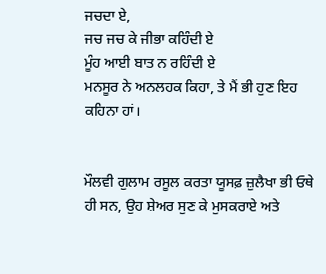ਜਚਦਾ ਏ,
ਜਚ ਜਚ ਕੇ ਜੀਭਾ ਕਹਿੰਦੀ ਏ
ਮੂੰਹ ਆਈ ਬਾਤ ਨ ਰਹਿੰਦੀ ਏ
ਮਨਸੂਰ ਨੇ ਅਨਲਹਕ ਕਿਹਾ, ਤੇ ਮੈਂ ਭੀ ਹੁਣ ਇਹ ਕਹਿਨਾ ਹਾਂ।


ਮੌਲਵੀ ਗੁਲਾਮ ਰਸੂਲ ਕਰਤਾ ਯੂਸਫ਼ ਜ਼ੁਲੈਖਾ ਭੀ ਓਥੇ ਹੀ ਸਨ, ਉਹ ਸ਼ੇਅਰ ਸੁਣ ਕੇ ਮੁਸਕਰਾਏ ਅਤੇ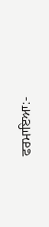ਫਰਮਾਇਆ:-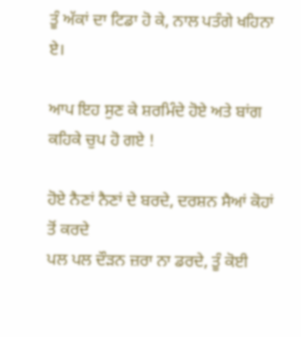ਤੂੰ ਅੱਕਾਂ ਦਾ ਟਿਡਾ ਹੋ ਕੇ, ਨਾਲ ਪਤੰਗੇ ਖਹਿਨਾ ਏ।

ਆਪ ਇਹ ਸੁਣ ਕੇ ਸ਼ਰਮਿੰਦੇ ਹੋਏ ਅਤੇ ਬਾਂਗ ਕਹਿਕੇ ਚੁਪ ਹੋ ਗਏ !

ਹੋਏ ਨੈਣਾਂ ਨੈਣਾਂ ਦੇ ਬਰਦੇ, ਦਰਸ਼ਨ ਸੈਆਂ ਕੋਹਾਂ ਤੋਂ ਕਰਦੇ
ਪਲ ਪਲ ਦੌੜਨ ਜ਼ਰਾ ਨਾ ਡਰਦੇ, ਤੂੰ ਕੋਈ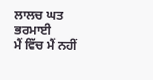ਲਾਲਚ ਘਤ ਭਰਮਾਈ
ਮੈਂ ਵਿੱਚ ਮੈਂ ਨਹੀਂ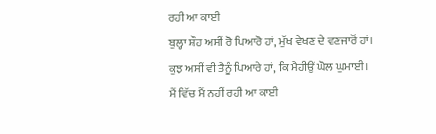ਰਹੀ ਆ ਕਾਈ
ਬੁਲ੍ਹਾ ਸ਼ੌਹ ਅਸੀਂ ਰੋ ਪਿਆਰੋ ਹਾਂ, ਮੁੱਖ ਵੇਖਣ ਦੇ ਵਣਜਾਰੋਂ ਹਾਂ।
ਕੁਝ ਅਸੀਂ ਵੀ ਤੈਨੂੰ ਪਿਆਰੇ ਹਾਂ, ਕਿ ਮੈਹੀਉਂ ਘੋਲ ਘੁਮਾਈ।
ਮੈਂ ਵਿੱਚ ਮੈਂ ਨਹੀਂ ਰਹੀ ਆ ਕਾਈ